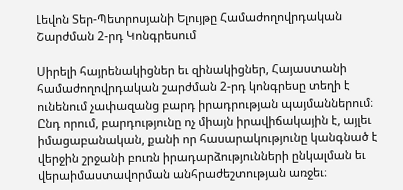Լեվոն Տեր-Պետրոսյանի Ելույթը Համաժողովրդական Շարժման 2-րդ Կոնգրեսում

Սիրելի հայրենակիցներ եւ զինակիցներ, Հայաստանի համաժողովրդական շարժման 2-րդ կոնգրեսը տեղի է ունենում չափազանց բարդ իրադրության պայմաններում։ Ընդ որում, բարդությունը ոչ միայն իրավիճակային է, այլեւ իմացաբանական, քանի որ հասարակությունը կանգնած է վերջին շրջանի բուռն իրադարձությունների ընկալման եւ վերաիմաստավորման անհրաժեշտության առջեւ։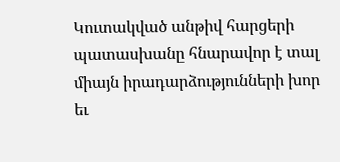Կուտակված անթիվ հարցերի պատասխանը հնարավոր է տալ միայն իրադարձությունների խոր եւ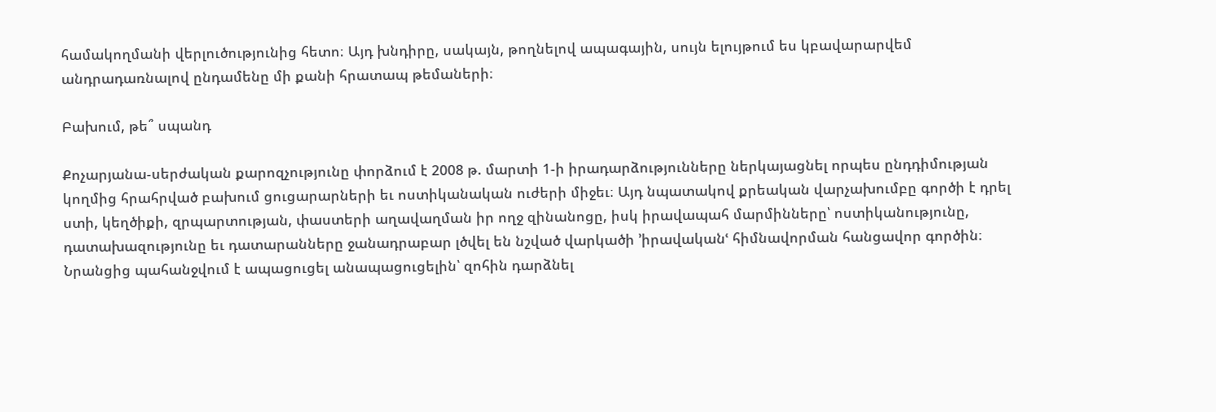համակողմանի վերլուծությունից հետո։ Այդ խնդիրը, սակայն, թողնելով ապագային, սույն ելույթում ես կբավարարվեմ անդրադառնալով ընդամենը մի քանի հրատապ թեմաների։

Բախում, թե՞ սպանդ

Քոչարյանա-սերժական քարոզչությունը փորձում է 2008 թ. մարտի 1-ի իրադարձությունները ներկայացնել որպես ընդդիմության կողմից հրահրված բախում ցուցարարների եւ ոստիկանական ուժերի միջեւ։ Այդ նպատակով քրեական վարչախումբը գործի է դրել ստի, կեղծիքի, զրպարտության, փաստերի աղավաղման իր ողջ զինանոցը, իսկ իրավապահ մարմինները՝ ոստիկանությունը, դատախազությունը եւ դատարանները ջանադրաբար լծվել են նշված վարկածի ՚իրավականՙ հիմնավորման հանցավոր գործին։ Նրանցից պահանջվում է ապացուցել անապացուցելին՝ զոհին դարձնել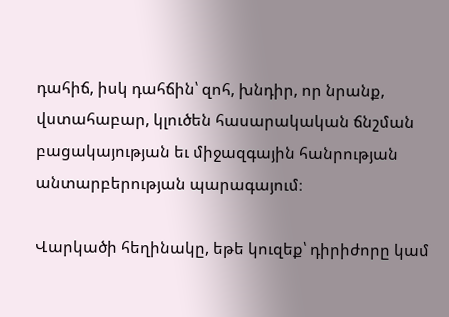դահիճ, իսկ դահճին՝ զոհ, խնդիր, որ նրանք, վստահաբար, կլուծեն հասարակական ճնշման բացակայության եւ միջազգային հանրության անտարբերության պարագայում։

Վարկածի հեղինակը, եթե կուզեք՝ դիրիժորը կամ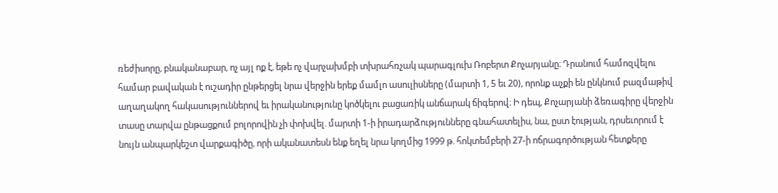ռեժիսորը, բնականաբար, ոչ այլ ոք է, եթե ոչ վարչախմբի տխրահռչակ պարագլուխ Ռոբերտ Քոչարյանը։ Դրանում համոզվելու համար բավական է ուշադիր ընթերցել նրա վերջին երեք մամլո ասուլիսները (մարտի 1, 5 եւ 20), որոնք աչքի են ընկնում բազմաթիվ աղաղակող հակասություններով եւ իրականությունը կոծկելու բացառիկ անճարակ ճիգերով։ Ի դեպ, Քոչարյանի ձեռագիրը վերջին տասը տարվա ընթացքում բոլորովին չի փոխվել. մարտի 1-ի իրադարձությունները գնահատելիս, նա, ըստ էության, դրսեւորում է նույն անպարկեշտ վարքագիծը, որի ականատեսն ենք եղել նրա կողմից 1999 թ. հոկտեմբերի 27-ի ոճրագործության հետքերը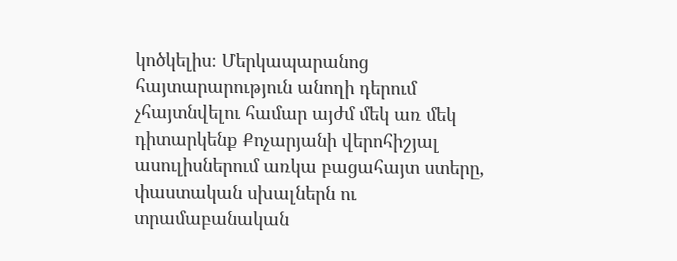կոծկելիս։ Մերկապարանոց հայտարարություն անողի դերում չհայտնվելու համար այժմ մեկ առ մեկ դիտարկենք Քոչարյանի վերոհիշյալ ասուլիսներում առկա բացահայտ ստերը, փաստական սխալներն ու տրամաբանական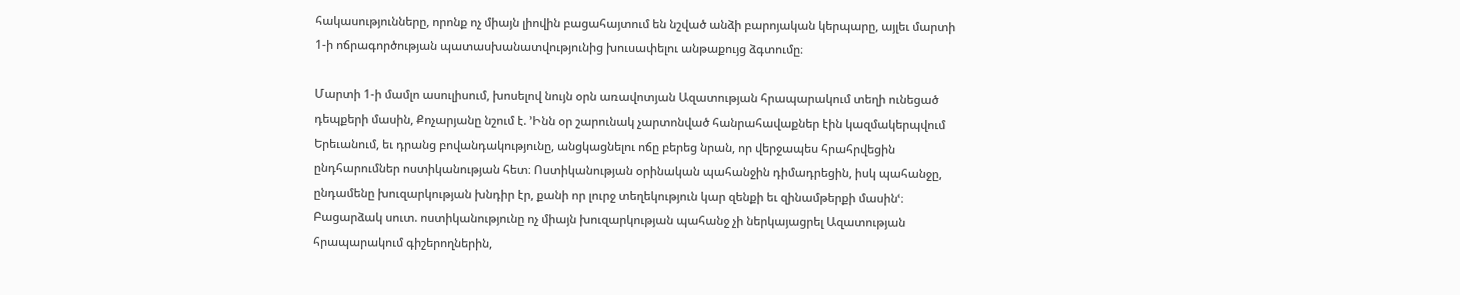հակասությունները, որոնք ոչ միայն լիովին բացահայտում են նշված անձի բարոյական կերպարը, այլեւ մարտի 1-ի ոճրագործության պատասխանատվությունից խուսափելու անթաքույց ձգտումը։

Մարտի 1-ի մամլո ասուլիսում, խոսելով նույն օրն առավոտյան Ազատության հրապարակում տեղի ունեցած դեպքերի մասին, Քոչարյանը նշում է. ՚Ինն օր շարունակ չարտոնված հանրահավաքներ էին կազմակերպվում Երեւանում, եւ դրանց բովանդակությունը, անցկացնելու ոճը բերեց նրան, որ վերջապես հրահրվեցին ընդհարումներ ոստիկանության հետ։ Ոստիկանության օրինական պահանջին դիմադրեցին, իսկ պահանջը, ընդամենը խուզարկության խնդիր էր, քանի որ լուրջ տեղեկություն կար զենքի եւ զինամթերքի մասինՙ։ Բացարձակ սուտ. ոստիկանությունը ոչ միայն խուզարկության պահանջ չի ներկայացրել Ազատության հրապարակում գիշերողներին,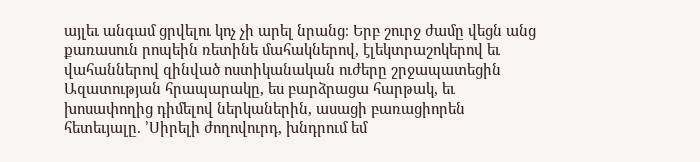այլեւ անգամ ցրվելու կոչ չի արել նրանց։ Երբ շուրջ ժամը վեցն անց քառասուն րոպեին ռետինե մահակներով, էլեկտրաշոկերով եւ վահաններով զինված ոստիկանական ուժերը շրջապատեցին Ազատության հրապարակը, ես բարձրացա հարթակ, եւ խոսափողից դիմելով ներկաներին, ասացի բառացիորեն հետեւյալը. ՚Սիրելի ժողովուրդ, խնդրում եմ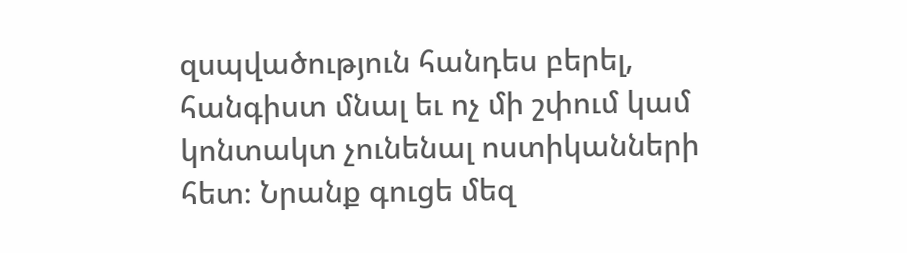զսպվածություն հանդես բերել, հանգիստ մնալ եւ ոչ մի շփում կամ կոնտակտ չունենալ ոստիկանների հետ։ Նրանք գուցե մեզ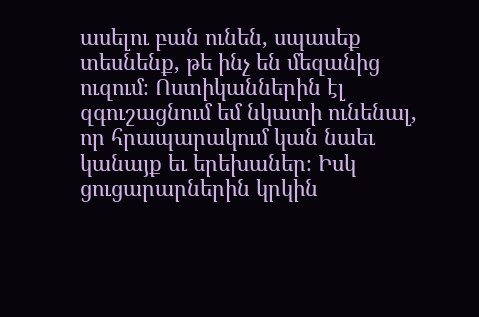ասելու բան ունեն, սպասեք տեսնենք, թե ինչ են մեզանից ուզում։ Ոստիկաններին էլ զգուշացնում եմ նկատի ունենալ, որ հրապարակում կան նաեւ կանայք եւ երեխաներ։ Իսկ ցուցարարներին կրկին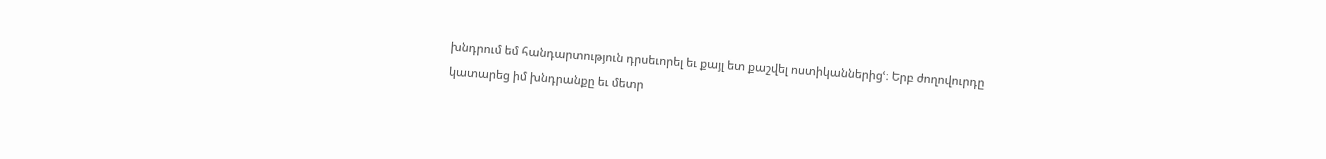խնդրում եմ հանդարտություն դրսեւորել եւ քայլ ետ քաշվել ոստիկաններիցՙ։ Երբ ժողովուրդը կատարեց իմ խնդրանքը եւ մետր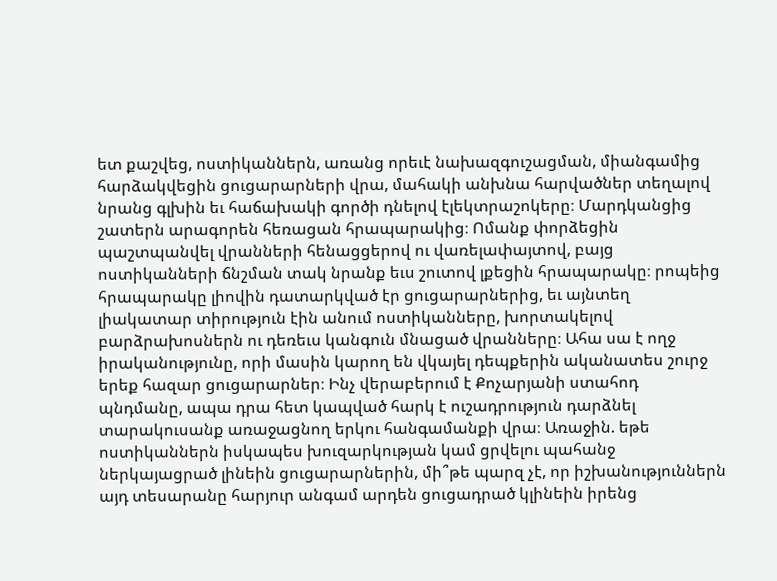ետ քաշվեց, ոստիկաններն, առանց որեւէ նախազգուշացման, միանգամից հարձակվեցին ցուցարարների վրա, մահակի անխնա հարվածներ տեղալով նրանց գլխին եւ հաճախակի գործի դնելով էլեկտրաշոկերը։ Մարդկանցից շատերն արագորեն հեռացան հրապարակից։ Ոմանք փորձեցին պաշտպանվել վրանների հենացցերով ու վառելափայտով, բայց ոստիկանների ճնշման տակ նրանք եւս շուտով լքեցին հրապարակը։ րոպեից հրապարակը լիովին դատարկված էր ցուցարարներից, եւ այնտեղ լիակատար տիրություն էին անում ոստիկանները, խորտակելով բարձրախոսներն ու դեռեւս կանգուն մնացած վրանները։ Ահա սա է ողջ իրականությունը, որի մասին կարող են վկայել դեպքերին ականատես շուրջ երեք հազար ցուցարարներ։ Ինչ վերաբերում է Քոչարյանի ստահոդ պնդմանը, ապա դրա հետ կապված հարկ է ուշադրություն դարձնել տարակուսանք առաջացնող երկու հանգամանքի վրա։ Առաջին. եթե ոստիկաններն իսկապես խուզարկության կամ ցրվելու պահանջ ներկայացրած լինեին ցուցարարներին, մի՞թե պարզ չէ, որ իշխանություններն այդ տեսարանը հարյուր անգամ արդեն ցուցադրած կլինեին իրենց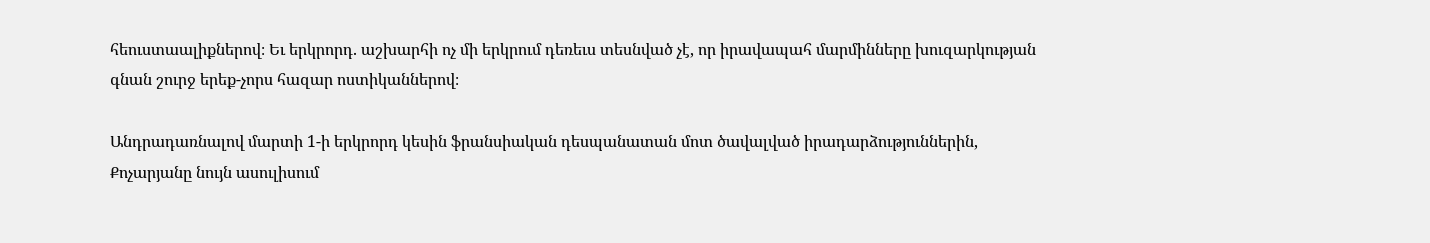հեուստաալիքներով։ Եւ երկրորդ. աշխարհի ոչ մի երկրում դեռեւս տեսնված չէ, որ իրավապահ մարմինները խուզարկության գնան շուրջ երեք-չորս հազար ոստիկաններով։

Անդրադառնալով մարտի 1-ի երկրորդ կեսին ֆրանսիական դեսպանատան մոտ ծավալված իրադարձություններին, Քոչարյանը նույն ասուլիսում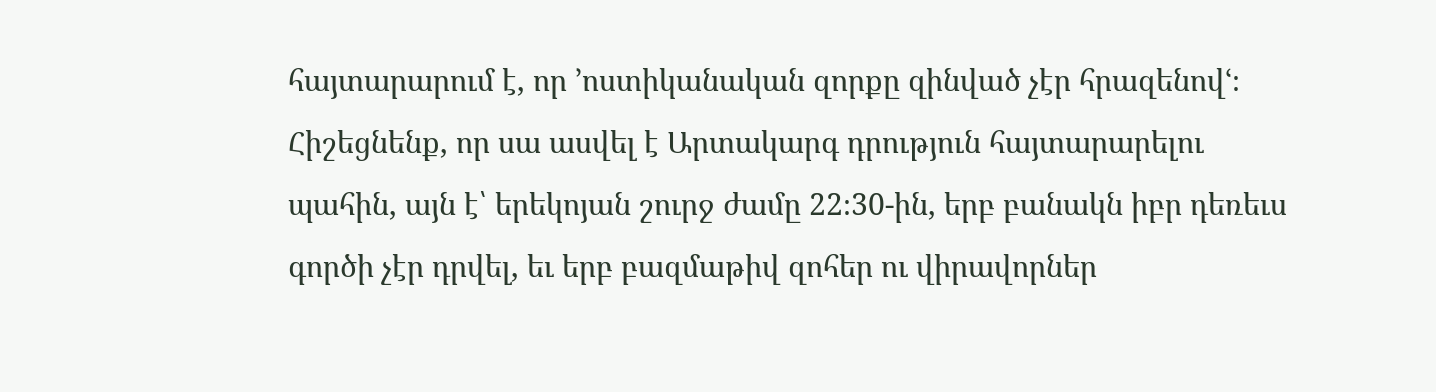հայտարարում է, որ ՚ոստիկանական զորքը զինված չէր հրազենովՙ։ Հիշեցնենք, որ սա ասվել է Արտակարգ դրություն հայտարարելու պահին, այն է՝ երեկոյան շուրջ ժամը 22։30-ին, երբ բանակն իբր դեռեւս գործի չէր դրվել, եւ երբ բազմաթիվ զոհեր ու վիրավորներ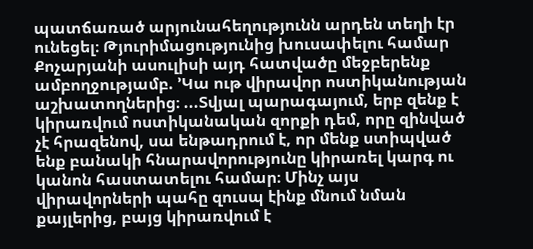պատճառած արյունահեղությունն արդեն տեղի էր ունեցել։ Թյուրիմացությունից խուսափելու համար Քոչարյանի ասուլիսի այդ հատվածը մեջբերենք ամբողջությամբ. ՚Կա ութ վիրավոր ոստիկանության աշխատողներից։ ...Տվյալ պարագայում, երբ զենք է կիրառվում ոստիկանական զորքի դեմ, որը զինված չէ հրազենով, սա ենթադրում է, որ մենք ստիպված ենք բանակի հնարավորությունը կիրառել կարգ ու կանոն հաստատելու համար։ Մինչ այս վիրավորների պահը զուսպ էինք մնում նման քայլերից, բայց կիրառվում է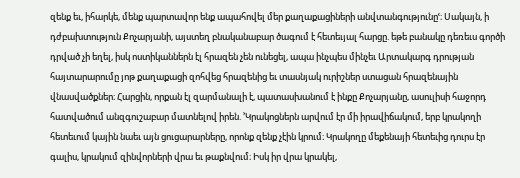զենք եւ, իհարկե, մենք պարտավոր ենք ապահովել մեր քաղաքացիների անվտանգությունըՙ։ Սակայն, ի դժբախտություն Քոչարյանի, այստեղ բնականաբար ծագում է հետեւյալ հարցը. եթե բանակը դեռեւս գործի դրված չի եղել, իսկ ոստիկաններն էլ հրազեն չեն ունեցել, ապա ինչպես մինչեւ Արտակարգ դրության հայտարարումը յոթ քաղաքացի զոհվեց հրազենից եւ տասնյակ ուրիշներ ստացան հրազենային վնասվածքներ։ Հարցին, որքան էլ զարմանալի է, պատասխանում է ինքը Քոչարյանը, ասուլիսի հաջորդ հատվածում անզգուշաբար մատնելով իրեն. ՚Կրակոցներն արվում էր մի իրավիճակում, երբ կրակողի հետեւում կային նաեւ այն ցուցարարները, որոնք զենք չէին կրում։ Կրակողը մեքենայի հետեւից դուրս էր գալիս, կրակում զինվորների վրա եւ թաքնվում։ Իսկ իր վրա կրակել,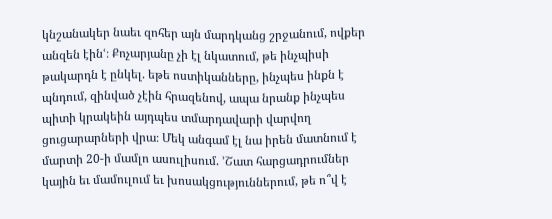կնշանակեր նաեւ զոհեր այն մարդկանց շրջանում, ովքեր անզեն էինՙ։ Քոչարյանը չի էլ նկատում, թե ինչպիսի թակարդն է ընկել. եթե ոստիկանները, ինչպես ինքն է պնդում, զինված չէին հրազենով, ապա նրանք ինչպես պիտի կրակեին այդպես տմարդավարի վարվող ցուցարարների վրա։ Մեկ անգամ էլ նա իրեն մատնում է մարտի 20-ի մամլո ասուլիսում. ՚Շատ հարցադրումներ կային եւ մամուլում եւ խոսակցություններում, թե ո՞վ է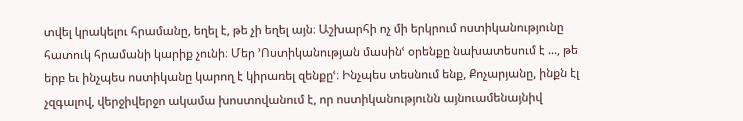տվել կրակելու հրամանը, եղել է, թե չի եղել այն։ Աշխարհի ոչ մի երկրում ոստիկանությունը հատուկ հրամանի կարիք չունի։ Մեր ՚Ոստիկանության մասինՙ օրենքը նախատեսում է ..., թե երբ եւ ինչպես ոստիկանը կարող է կիրառել զենքըՙ։ Ինչպես տեսնում ենք, Քոչարյանը, ինքն էլ չզգալով, վերջիվերջո ակամա խոստովանում է, որ ոստիկանությունն այնուամենայնիվ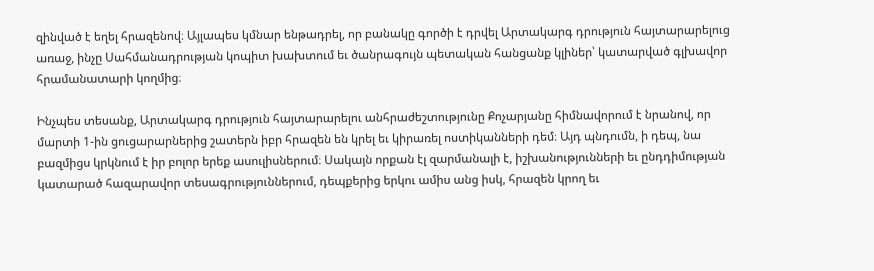զինված է եղել հրազենով։ Այլապես կմնար ենթադրել, որ բանակը գործի է դրվել Արտակարգ դրություն հայտարարելուց առաջ, ինչը Սահմանադրության կոպիտ խախտում եւ ծանրագույն պետական հանցանք կլիներ՝ կատարված գլխավոր հրամանատարի կողմից։

Ինչպես տեսանք, Արտակարգ դրություն հայտարարելու անհրաժեշտությունը Քոչարյանը հիմնավորում է նրանով, որ մարտի 1-ին ցուցարարներից շատերն իբր հրազեն են կրել եւ կիրառել ոստիկանների դեմ։ Այդ պնդումն, ի դեպ, նա բազմիցս կրկնում է իր բոլոր երեք ասուլիսներում։ Սակայն որքան էլ զարմանալի է, իշխանությունների եւ ընդդիմության կատարած հազարավոր տեսագրություններում, դեպքերից երկու ամիս անց իսկ, հրազեն կրող եւ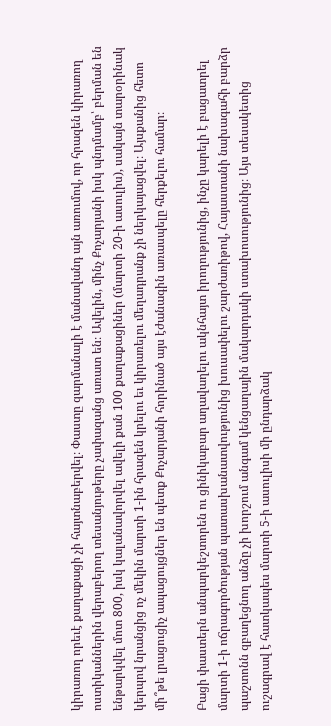կիրառող որեւէ քաղաքացի չի հայտնաբերվել։ Փաստը զարմանալի է մանավանդ այն առումով, որ հրազեն կիրառող ոստիկաններին վերաբերող տեսանյութերը չափազանց առատ են։ Ավելին, մինչ Քոչարյանի իսկ պնդմամբ՝ բերման են ենթարկվել մոտ 800, իսկ կալանավորվել ավելի քան 100 քաղաքացիներ (մարտի 20-ի ասուլիս), սակայն տարօրինակ կերպով նրանցից ոչ մեկին մարտի 1-ին հրազեն կրելու եւ կիրառելու մեղադրանք չի ներկայացվել։ Այսքանից հետո մի՞թե լրացուցիչ ապացույցներ են պետք Քոչարյանի հորինած այս էժանագին առասպելը հերքելու համար։

Բացի փաստերն անպարկեշտորեն ու ցինիկաբար աղավաղելու ակնհայտ իրողությունից, ինչը կարելի է բացատրել մարտի 1-ի ոճրագործության պատասխանատվությունից խուսափելու շարժառիթով, Հայաստանի նախագահի բարձր պաշտոնն զբաղեցնող անձը չի խորշում անգամ կենցաղային մակարդակի ստախոսությունից։ Այս տեսակետից ուշագրավ է հատկապես մարտի 5-ի ասուլիսի մի ընդարձակ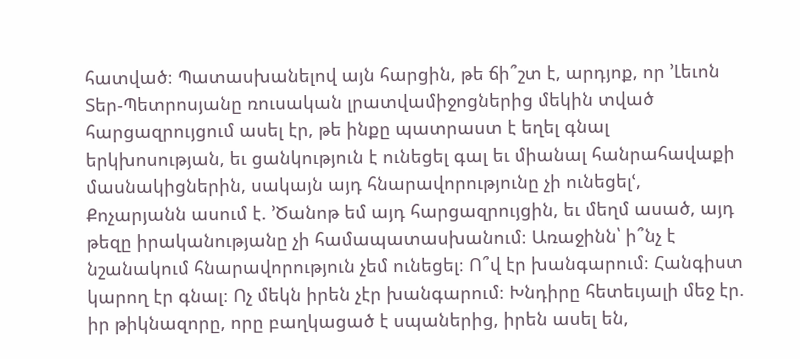հատված։ Պատասխանելով այն հարցին, թե ճի՞շտ է, արդյոք, որ ՚Լեւոն Տեր-Պետրոսյանը ռուսական լրատվամիջոցներից մեկին տված հարցազրույցում ասել էր, թե ինքը պատրաստ է եղել գնալ երկխոսության, եւ ցանկություն է ունեցել գալ եւ միանալ հանրահավաքի մասնակիցներին, սակայն այդ հնարավորությունը չի ունեցելՙ, Քոչարյանն ասում է. ՚Ծանոթ եմ այդ հարցազրույցին, եւ մեղմ ասած, այդ թեզը իրականությանը չի համապատասխանում։ Առաջինն՝ ի՞նչ է նշանակում հնարավորություն չեմ ունեցել։ Ո՞վ էր խանգարում։ Հանգիստ կարող էր գնալ։ Ոչ մեկն իրեն չէր խանգարում։ Խնդիրը հետեւյալի մեջ էր. իր թիկնազորը, որը բաղկացած է սպաներից, իրեն ասել են,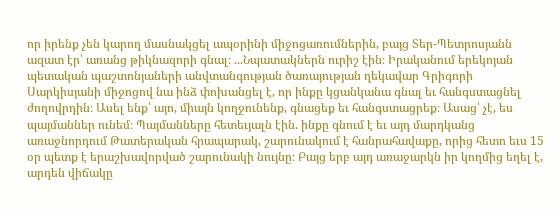որ իրենք չեն կարող մասնակցել ապօրինի միջոցառումներին, բայց Տեր-Պետրոսյանն ազատ էր՝ առանց թիկնազորի գնալ։ ...Նպատակներն ուրիշ էին։ Իրականում երեկոյան պետական պաշտոնյաների անվտանգության ծառայության ղեկավար Գրիգորի Սարկիսյանի միջոցով նա ինձ փոխանցել է, որ ինքը կցանկանա գնալ եւ հանգստացնել ժողովրդին։ Ասել ենք՝ այո, միայն կողջունենք, գնացեք եւ հանգստացրեք։ Ասաց՝ չէ, ես պայմաններ ունեմ։ Պայմանները հետեւյալն էին. ինքը գնում է եւ այդ մարդկանց առաջնորդում Թատերական հրապարակ, շարունակում է հանրահավաքը, որից հետո եւս 15 օր պետք է երաշխավորված շարունակի նույնը։ Բայց երբ այդ առաջարկն իր կողմից եղել է, արդեն վիճակը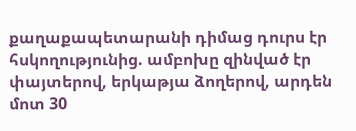քաղաքապետարանի դիմաց դուրս էր հսկողությունից. ամբոխը զինված էր փայտերով, երկաթյա ձողերով, արդեն մոտ 30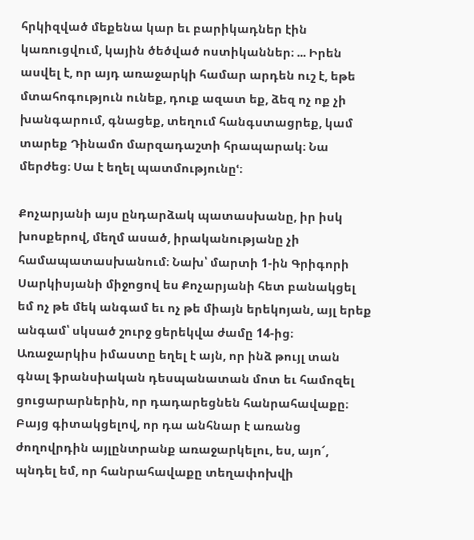հրկիզված մեքենա կար եւ բարիկադներ էին կառուցվում, կային ծեծված ոստիկաններ։ ... Իրեն ասվել է, որ այդ առաջարկի համար արդեն ուշ է, եթե մտահոգություն ունեք, դուք ազատ եք, ձեզ ոչ ոք չի խանգարում, գնացեք, տեղում հանգստացրեք, կամ տարեք Դինամո մարզադաշտի հրապարակ։ Նա մերժեց։ Սա է եղել պատմությունըՙ։

Քոչարյանի այս ընդարձակ պատասխանը, իր իսկ խոսքերով, մեղմ ասած, իրականությանը չի համապատասխանում։ Նախ՝ մարտի 1-ին Գրիգորի Սարկիսյանի միջոցով ես Քոչարյանի հետ բանակցել եմ ոչ թե մեկ անգամ եւ ոչ թե միայն երեկոյան, այլ երեք անգամ՝ սկսած շուրջ ցերեկվա ժամը 14-ից։ Առաջարկիս իմաստը եղել է այն, որ ինձ թույլ տան գնալ ֆրանսիական դեսպանատան մոտ եւ համոզել ցուցարարներին, որ դադարեցնեն հանրահավաքը։ Բայց գիտակցելով, որ դա անհնար է առանց ժողովրդին այլընտրանք առաջարկելու, ես, այո՜, պնդել եմ, որ հանրահավաքը տեղափոխվի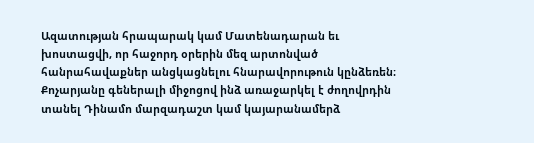Ազատության հրապարակ կամ Մատենադարան եւ խոստացվի, որ հաջորդ օրերին մեզ արտոնված հանրահավաքներ անցկացնելու հնարավորութուն կընձեռեն։ Քոչարյանը գեներալի միջոցով ինձ առաջարկել է ժողովրդին տանել Դինամո մարզադաշտ կամ կայարանամերձ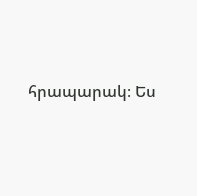հրապարակ։ Ես